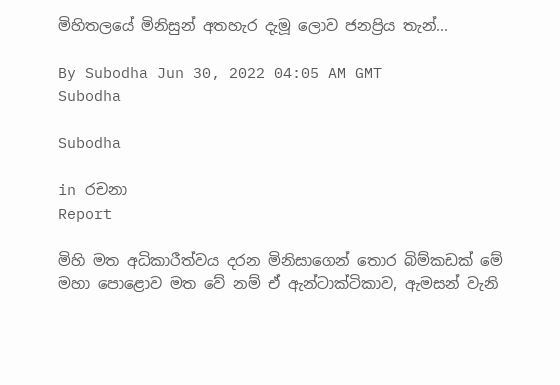මිහිතලයේ මිනිසුන් අතහැර දැමූ ලොව ජනප්‍රිය තැන්...

By Subodha Jun 30, 2022 04:05 AM GMT
Subodha

Subodha

in රචනා
Report

මිහි මත අධිකාරීත්වය දරන මිනිසාගෙන් තොර බිම්කඩක් මේ මහා පොළොව මත වේ නම් ඒ ඇන්ටාක්ටිකාව, ඇමසන් වැනි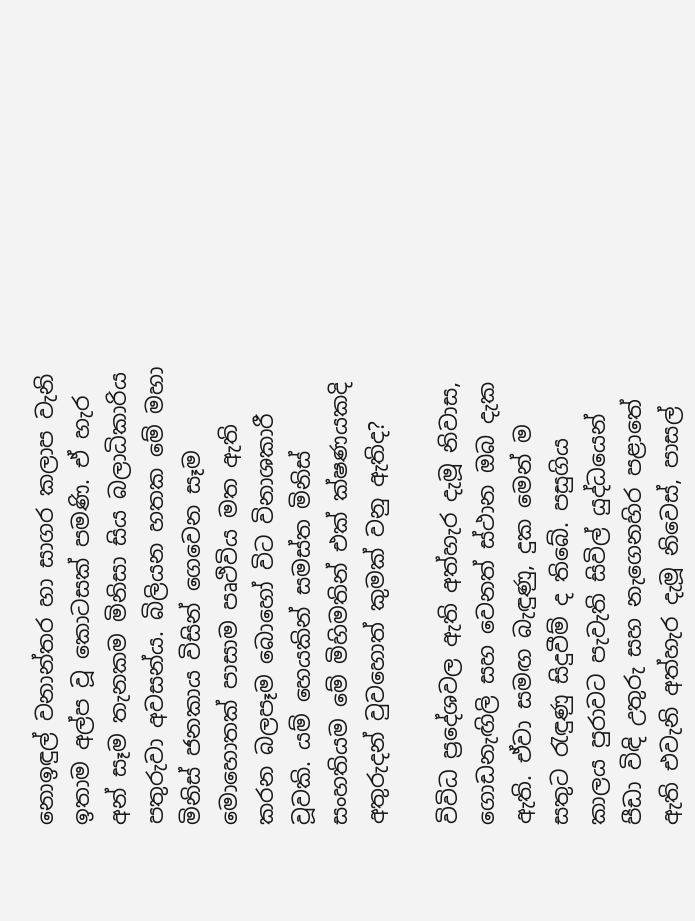නොඉඳුල් වනාන්තර හා සාගර කලාප වැනි ඉතාම අල්ප වූ කොටසක් පමණි. ඒ හැර අන් සෑම තැනකම මිනිසා සිය බලාධිකාරිය පතුරුවා අවසන්ය. බිලියන හතක මේ මහා මිනිස් ජනකාය විසින් ගෙවෙන සෑම මොහොතක් පාසාම පෘථිවිය මත ඇති කරන බලපෑම බොහෝ විට විනාශකාරී වූවකි. යම් හෙයකින් සමස්ත මිනිස් සංහතියම මේ මිහිමතින් එක් ක්ෂණයකදි අතුරුදන් වුවහොත් කුමක් වනු ඇතිද?

විවිධ ප්‍රදේශවල ඇති අත්හැර දැමූ නිවාස, ගොඩනැඟිලි සහ වෙනත් ස්ථාන ඔබ දැක ඇති. ඒවා සමඟ බැඳුණු, දුක මෙන් ම සතුට රැඳුණු සිදුවීම් ද තිබේ. පසුගිය කාලය පුරාවට පැවැති සිවිල් යුද්ධයෙන් පීඩා විඳි උතුරු සහ නැගෙනහිර පළාතේ ඇති එවැනි අත්හැර දැමූ නිවෙස්, පාසල්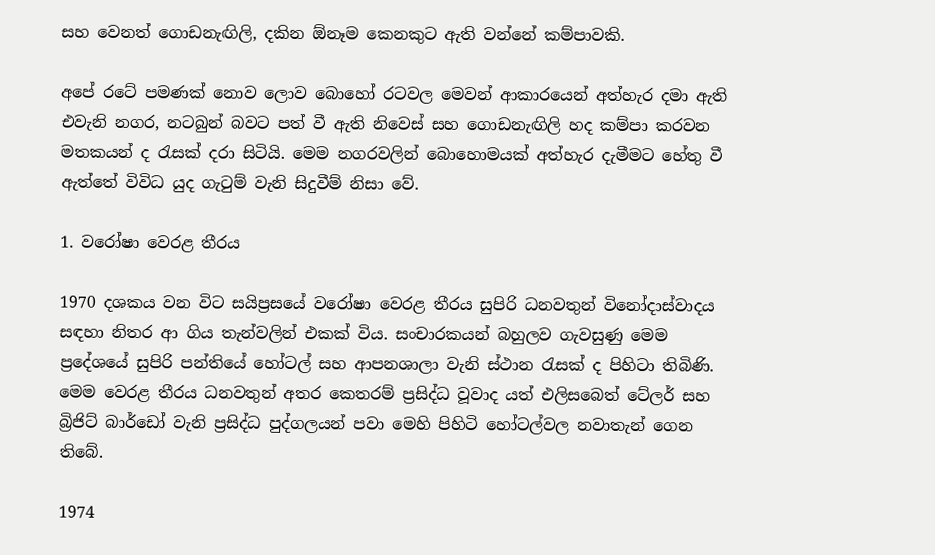සහ වෙනත් ගොඩනැඟිලි, දකින ඕනෑම කෙනකුට ඇති වන්නේ කම්පාවකි.

අපේ රටේ පමණක් නොව ලොව බොහෝ රටවල මෙවන් ආකාරයෙන් අත්හැර දමා ඇති එවැනි නගර, නටබුන් බවට පත් වී ඇති නිවෙස් සහ ගොඩනැඟිලි හද කම්පා කරවන මතකයන් ද රැසක් දරා සිටියි. මෙම නගරවලින් බොහොමයක් අත්හැර දැමීමට හේතු වී ඇත්තේ විවිධ යුද ගැටුම් වැනි සිදුවීම් නිසා වේ.

1. වරෝෂා වෙරළ තීරය

1970 දශකය වන විට සයිප්‍රසයේ වරෝෂා වෙරළ තීරය සුපිරි ධනවතුන් විනෝදාස්වාදය සඳහා නිතර ආ ගිය තැන්වලින් එකක් විය. සංචාරකයන් බහුලව ගැවසුණු මෙම ප්‍රදේශයේ සුපිරි පන්තියේ හෝටල් සහ ආපනශාලා වැනි ස්ථාන රැසක් ද පිහිටා තිබිණි. මෙම වෙරළ තීරය ධනවතුන් අතර කෙතරම් ප්‍රසිද්ධ වූවාද යත් එලිසබෙත් ටේලර් සහ බ්‍රිජිට් බාර්ඩෝ වැනි ප්‍රසිද්ධ පුද්ගලයන් පවා මෙහි පිහිටි හෝටල්වල නවාතැන් ගෙන තිබේ.

1974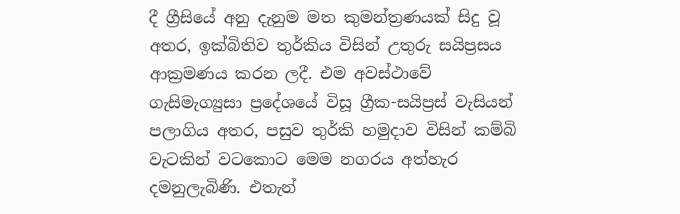දී ග්‍රීසියේ අනු දැනුම මත කුමන්ත්‍රණයක් සිදු වූ අතර, ඉක්බිතිව තුර්කිය විසින් උතුරු සයිප්‍රසය ආක්‍රමණය කරන ලදී. එම අවස්ථාවේ ගැසිමැග්‍යුසා ප්‍රදේශයේ විසූ ග්‍රීක-සයිප්‍රස් වැසියන් පලාගිය අතර, පසුව තුර්කි හමුදාව විසින් කම්බි වැටකින් වටකොට මෙම නගරය අත්හැර දමනුලැබිණි. එතැන්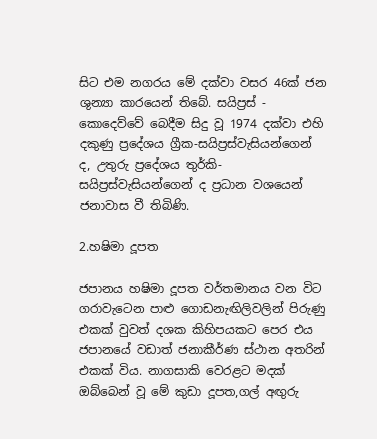සිට එම නගරය මේ දක්වා වසර 46ක් ජන ශුන්‍යා කාරයෙන් තිබේ. සයිප්‍රස් - කොදෙව්වේ බෙදීම සිදු වූ 1974 දක්වා එහි දකුණු ප්‍රදේශය ග්‍රීක-සයිප්‍රස්වැසියන්ගෙන් ද, උතුරු ප්‍රදේශය තුර්කි-සයිප්‍රස්වැසියන්ගෙන් ද ප්‍රධාන වශයෙන් ජනාවාස වී තිබිණි.

2.හෂිමා දූපත

ජපානය හෂිමා දූපත වර්තමානය වන විට ගරාවැටෙන පාළු ගොඩනැඟිලිවලින් පිරුණු එකක් වුවත් දශක කිහිපයකට පෙර එය ජපානයේ වඩාත් ජනාකීර්ණ ස්ථාන අතරින් එකක් විය. නාගසාකි වෙරළට මදක් ඔබ්බෙන් වූ මේ කුඩා දූපත,ගල් අඟුරු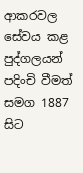ආකරවල සේවය කළ පුද්ගලයන් පදිංචි වීමත් සමග 1887 සිට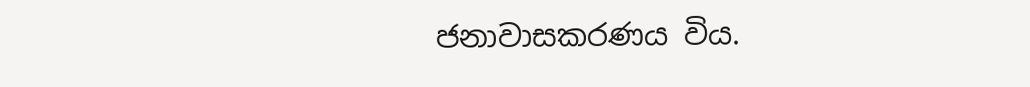ජනාවාසකරණය විය.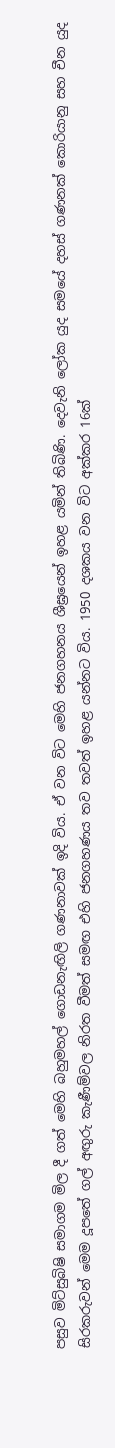පසුව මිට්සුබිෂි සමාගම මිල දී ගත් මෙහි බහුමහල් ගොඩනැඟිලි ගණනාවක් ඉදි විය. ඒ වන විට මෙහි ජනගහනය ශීඝ්‍රයෙන් ඉහළ යමින් තිබිණි. දෙවැනි ලෝක යුද සමයේ දහස් ගණනක් කොරියානු සහ චීන යුද සිරකරුවන් මෙම දූපතේ ගල් අඟුරු කැණීම්වල නිරත වීමත් සමඟ එහි ජනගහණය තව තවත් ඉහළ යන්නට විය. 1950 දශකය වන විට අක්කර 16ක්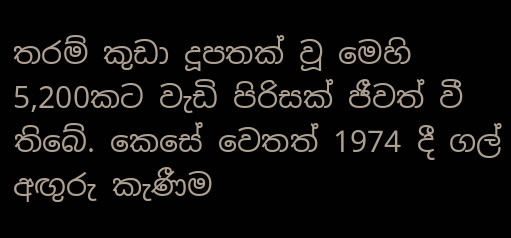තරම් කුඩා දූපතක් වූ මෙහි 5,200කට වැඩි පිරිසක් ජීවත් වී තිබේ. කෙසේ වෙතත් 1974 දී ගල් අඟුරු කැණීම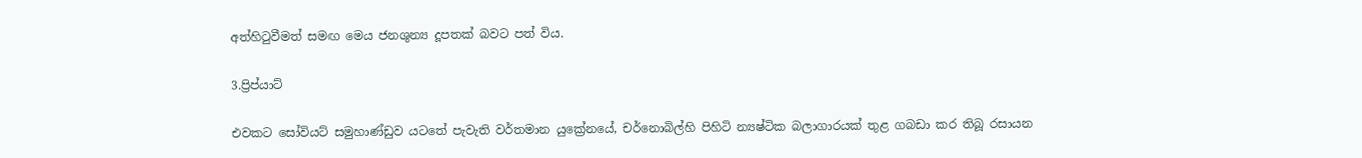අත්හිටුවීමත් සමඟ මෙය ජනශුන්‍ය දූපතක් බවට පත් විය.

3.ප්‍රිප්යාට්

එවකට සෝවියට් සමුහාණ්ඩුව යටතේ පැවැති වර්තමාන යුක්‍රේනයේ, චර්නොබිල්හි පිහිටි න්‍යෂ්ටික බලාගාරයක් තුළ ගබඩා කර තිබූ රසායන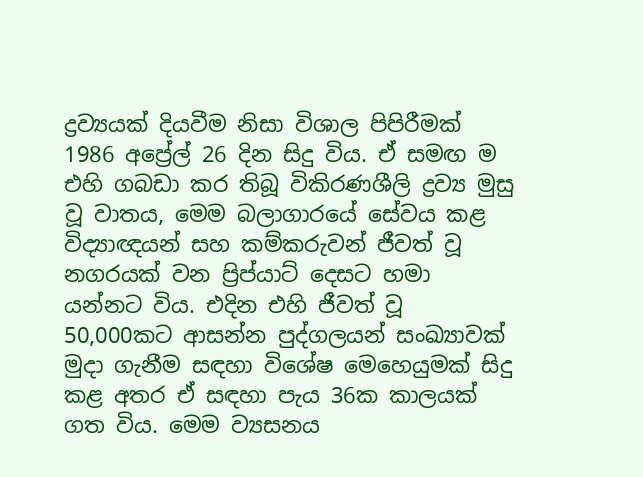ද්‍රව්‍යයක් දියවීම නිසා විශාල පිපිරීමක් 1986 අප්‍රේල් 26 දින සිදු විය. ඒ සමඟ ම එහි ගබඩා කර තිබූ විකිරණශීලි ද්‍රව්‍ය මුසු වූ වාතය, මෙම බලාගාරයේ සේවය කළ විද්‍යාඥයන් සහ කම්කරුවන් ජීවත් වූ නගරයක් වන ප්‍රිප්යාට් දෙසට හමා යන්නට විය. එදින එහි ජීවත් වූ 50,000කට ආසන්න පුද්ගලයන් සංඛ්‍යාවක් මුදා ගැනීම සඳහා විශේෂ මෙහෙයුමක් සිදු කළ අතර ඒ සඳහා පැය 36ක කාලයක් ගත විය. මෙම ව්‍යසනය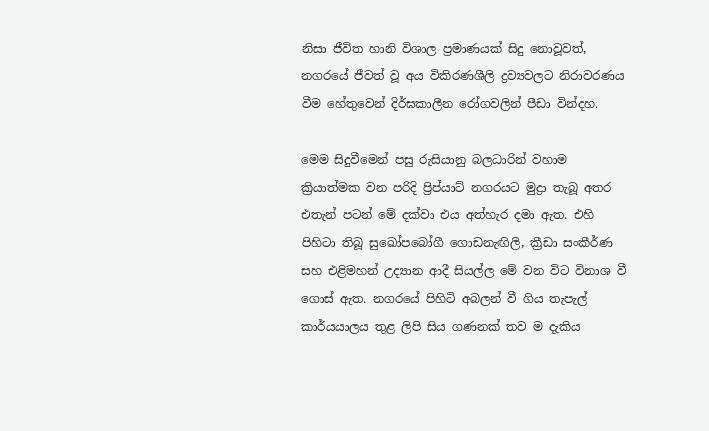නිසා ජීවිත හානි විශාල ප්‍රමාණයක් සිදු නොවූවත්, නගරයේ ජීවත් වූ අය විකිරණශීලි ද්‍රව්‍යවලට නිරාවරණය වීම හේතුවෙන් දිර්ඝකාලීන රෝගවලින් පීඩා වින්දහ.

මෙම සිදුවීමෙන් පසු රුසියානු බලධාරින් වහාම ක්‍රියාත්මක වන පරිදි ප්‍රිප්යාට් නගරයට මුද්‍රා තැබූ අතර එතැන් පටන් මේ දක්වා එය අත්හැර දමා ඇත. එහි පිහිටා තිබූ සුඛෝපබෝගී ගොඩනැඟිලි, ක්‍රීඩා සංකීර්ණ සහ එළිමහන් උද්‍යාන ආදී සියල්ල මේ වන විට විනාශ වී ගොස් ඇත. නගරයේ පිහිටි අබලන් වී ගිය තැපැල් කාර්යයාලය තුළ ලිපි සිය ගණනක් තව ම දැකිය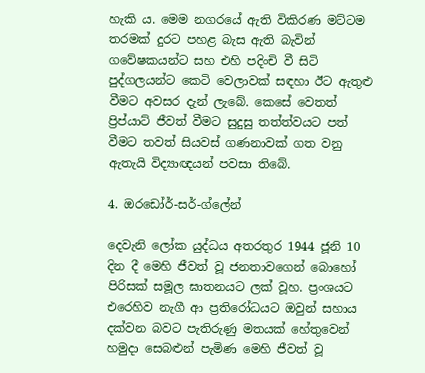හැකි ය. මෙම නගරයේ ඇති විකිරණ මට්ටම තරමක් දුරට පහළ බැස ඇති බැවින් ගවේෂකයන්ට සහ එහි පදිංචි වී සිටි පුද්ගලයන්ට කෙටි වෙලාවක් සඳහා ඊට ඇතුළු වීමට අවසර දැන් ලැබේ. කෙසේ වෙතත් ප්‍රිප්යාට් ජීවත් වීමට සුදුසු තත්ත්වයට පත් වීමට තවත් සියවස් ගණනාවක් ගත වනු ඇතැයි විද්‍යාඥයන් පවසා තිබේ.

4. ඔරඩෝර්-සර්-ග්ලේන්

දෙවැනි ලෝක යුද්ධය අතරතුර 1944 ජූනි 10 දින දී මෙහි ජීවත් වූ ජනතාවගෙන් බොහෝ පිරිසක් සමූල ඝාතනයට ලක් වූහ. ප්‍රංශයට එරෙහිව නැගී ආ ප්‍රතිරෝධයට ඔවුන් සහාය දක්වන බවට පැතිරුණු මතයක් හේතුවෙන් හමුදා සෙබළුන් පැමිණ මෙහි ජීවත් වූ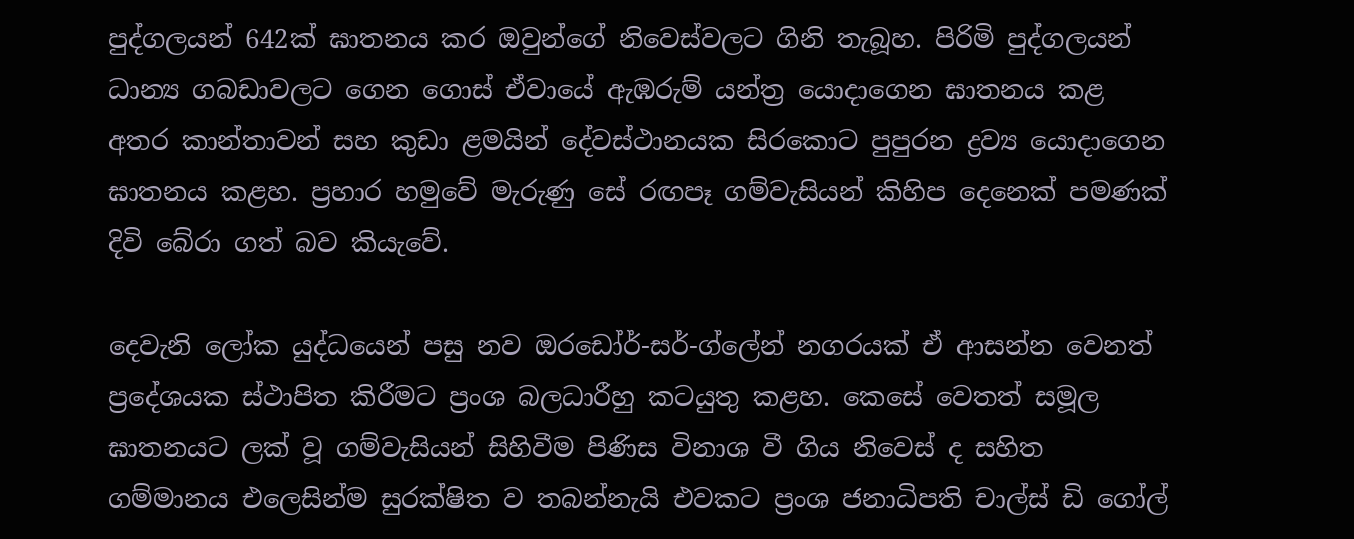පුද්ගලයන් 642ක් ඝාතනය කර ඔවුන්ගේ නිවෙස්වලට ගිනි තැබූහ. පිරිමි පුද්ගලයන් ධාන්‍ය ගබඩාවලට ගෙන ගොස් ඒවායේ ඇඹරුම් යන්ත්‍ර යොදාගෙන ඝාතනය කළ අතර කාන්තාවන් සහ කුඩා ළමයින් දේවස්ථානයක සිරකොට පුපුරන ද්‍රව්‍ය යොදාගෙන ඝාතනය කළහ. ප්‍රහාර හමුවේ මැරුණු සේ රඟපෑ ගම්වැසියන් කිහිප දෙනෙක් පමණක් දිවි බේරා ගත් බව කියැවේ.

දෙවැනි ලෝක යුද්ධයෙන් පසු නව ඔරඩෝර්-සර්-ග්ලේන් නගරයක් ඒ ආසන්න වෙනත් ප්‍රදේශයක ස්ථාපිත කිරීමට ප්‍රංශ බලධාරීහු කටයුතු කළහ. කෙසේ වෙතත් සමූල ඝාතනයට ලක් වූ ගම්වැසියන් සිහිවීම පිණිස විනාශ වී ගිය නිවෙස් ද සහිත ගම්මානය එලෙසින්ම සුරක්ෂිත ව තබන්නැයි එවකට ප්‍රංශ ජනාධිපති චාල්ස් ඩි ගෝල්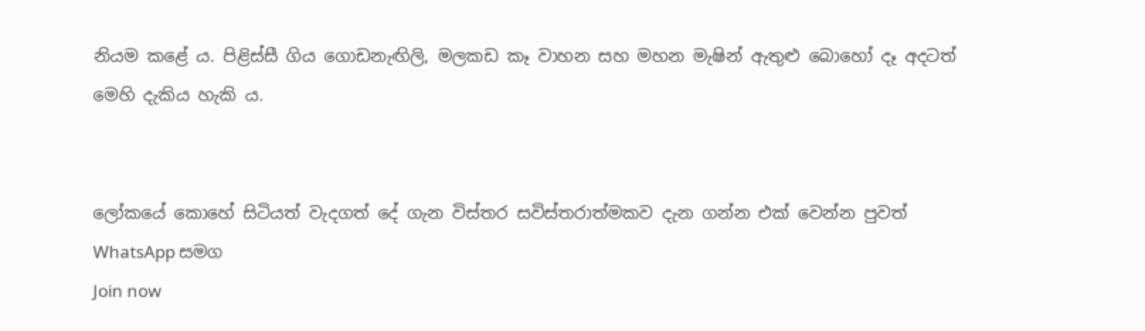නියම කළේ ය. පිළිස්සී ගිය ගොඩනැඟිලි, මලකඩ කෑ වාහන සහ මහන මැෂින් ඇතුළු බොහෝ දෑ අදටත් මෙහි දැකිය හැකි ය.


ලෝකයේ කොහේ සිටියත් වැදගත් දේ ගැන විස්තර සවිස්තරාත්මකව දැන ගන්න එක් වෙන්න පුවත් WhatsApp සමග
Join now